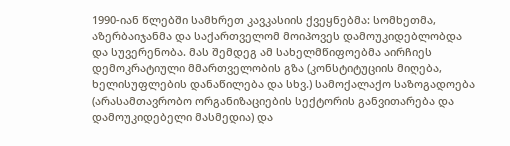1990-იან წლებში სამხრეთ კავკასიის ქვეყნებმა: სომხეთმა, აზერბაიჯანმა და საქართველომ მოიპოვეს დამოუკიდებლობდა და სუვერენობა. მას შემდეგ ამ სახელმწიფოებმა აირჩიეს დემოკრატიული მმართველობის გზა (კონსტიტუციის მიღება, ხელისუფლების დანაწილება და სხვ.) სამოქალაქო საზოგადოება (არასამთავრობო ორგანიზაციების სექტორის განვითარება და დამოუკიდებელი მასმედია) და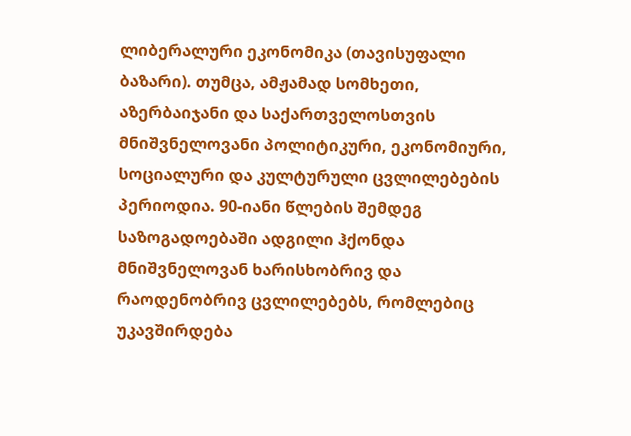ლიბერალური ეკონომიკა (თავისუფალი ბაზარი). თუმცა, ამჟამად სომხეთი, აზერბაიჯანი და საქართველოსთვის მნიშვნელოვანი პოლიტიკური, ეკონომიური, სოციალური და კულტურული ცვლილებების პერიოდია. 90-იანი წლების შემდეგ საზოგადოებაში ადგილი ჰქონდა მნიშვნელოვან ხარისხობრივ და რაოდენობრივ ცვლილებებს, რომლებიც უკავშირდება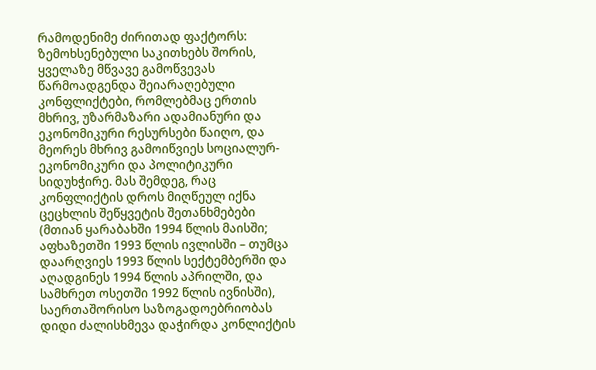რამოდენიმე ძირითად ფაქტორს:
ზემოხსენებული საკითხებს შორის, ყველაზე მწვავე გამოწვევას წარმოადგენდა შეიარაღებული კონფლიქტები, რომლებმაც ერთის მხრივ, უზარმაზარი ადამიანური და ეკონომიკური რესურსები წაიღო, და მეორეს მხრივ გამოიწვიეს სოციალურ-ეკონომიკური და პოლიტიკური სიდუხჭირე. მას შემდეგ, რაც კონფლიქტის დროს მიღწეულ იქნა ცეცხლის შეწყვეტის შეთანხმებები (მთიან ყარაბახში 1994 წლის მაისში; აფხაზეთში 1993 წლის ივლისში – თუმცა დაარღვიეს 1993 წლის სექტემბერში და აღადგინეს 1994 წლის აპრილში, და სამხრეთ ოსეთში 1992 წლის ივნისში), საერთაშორისო საზოგადოებრიობას დიდი ძალისხმევა დაჭირდა კონლიქტის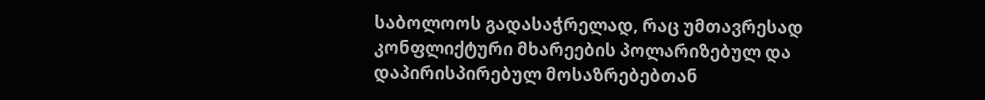საბოლოოს გადასაჭრელად, რაც უმთავრესად კონფლიქტური მხარეების პოლარიზებულ და დაპირისპირებულ მოსაზრებებთან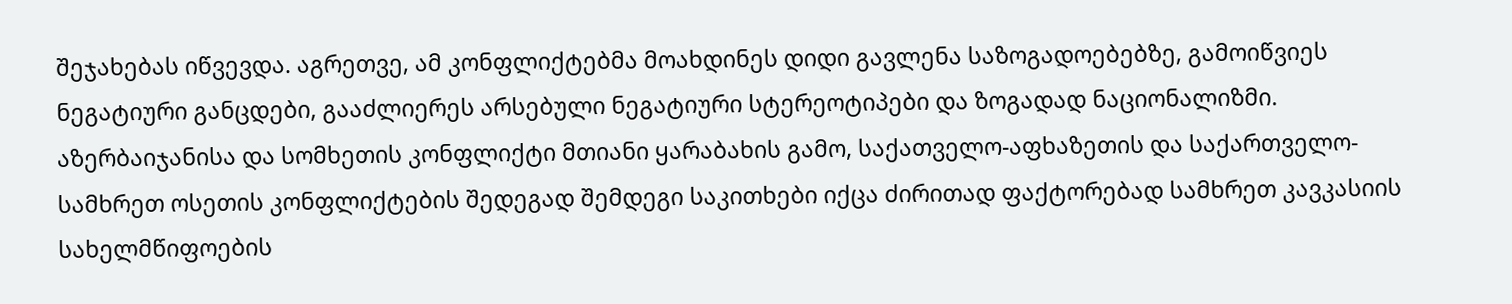შეჯახებას იწვევდა. აგრეთვე, ამ კონფლიქტებმა მოახდინეს დიდი გავლენა საზოგადოებებზე, გამოიწვიეს ნეგატიური განცდები, გააძლიერეს არსებული ნეგატიური სტერეოტიპები და ზოგადად ნაციონალიზმი.
აზერბაიჯანისა და სომხეთის კონფლიქტი მთიანი ყარაბახის გამო, საქათველო-აფხაზეთის და საქართველო-სამხრეთ ოსეთის კონფლიქტების შედეგად შემდეგი საკითხები იქცა ძირითად ფაქტორებად სამხრეთ კავკასიის სახელმწიფოების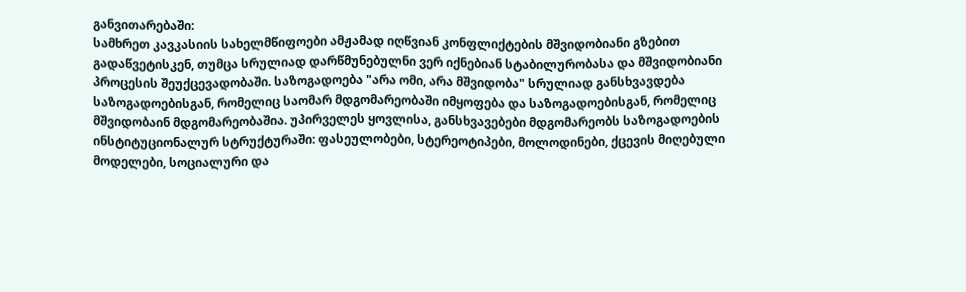განვითარებაში:
სამხრეთ კავკასიის სახელმწიფოები ამჟამად იღწვიან კონფლიქტების მშვიდობიანი გზებით გადაწვეტისკენ, თუმცა სრულიად დარწმუნებულნი ვერ იქნებიან სტაბილურობასა და მშვიდობიანი პროცესის შეუქცევადობაში. საზოგადოება "არა ომი, არა მშვიდობა" სრულიად განსხვავდება საზოგადოებისგან, რომელიც საომარ მდგომარეობაში იმყოფება და საზოგადოებისგან, რომელიც მშვიდობაინ მდგომარეობაშია. უპირველეს ყოვლისა, განსხვავებები მდგომარეობს საზოგადოების ინსტიტუციონალურ სტრუქტურაში: ფასეულობები, სტერეოტიპები, მოლოდინები, ქცევის მიღებული მოდელები, სოციალური და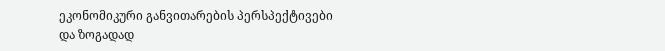ეკონომიკური განვითარების პერსპექტივები და ზოგადად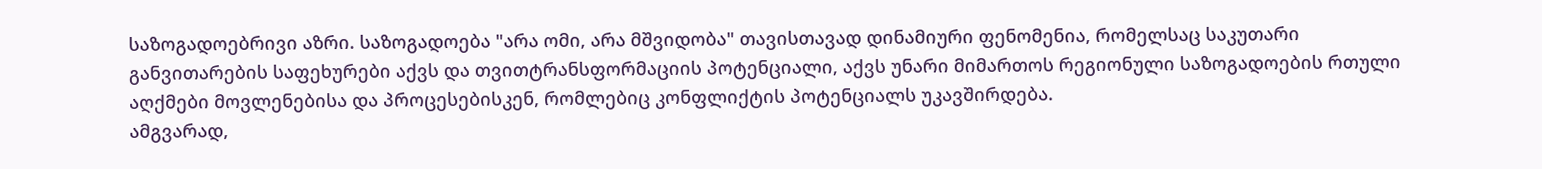საზოგადოებრივი აზრი. საზოგადოება "არა ომი, არა მშვიდობა" თავისთავად დინამიური ფენომენია, რომელსაც საკუთარი განვითარების საფეხურები აქვს და თვითტრანსფორმაციის პოტენციალი, აქვს უნარი მიმართოს რეგიონული საზოგადოების რთული აღქმები მოვლენებისა და პროცესებისკენ, რომლებიც კონფლიქტის პოტენციალს უკავშირდება.
ამგვარად,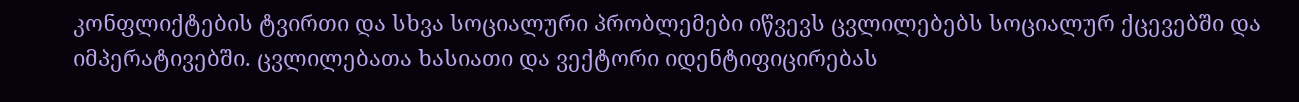კონფლიქტების ტვირთი და სხვა სოციალური პრობლემები იწვევს ცვლილებებს სოციალურ ქცევებში და იმპერატივებში. ცვლილებათა ხასიათი და ვექტორი იდენტიფიცირებას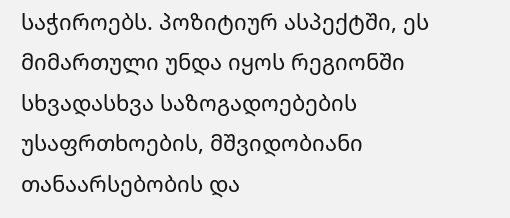საჭიროებს. პოზიტიურ ასპექტში, ეს მიმართული უნდა იყოს რეგიონში სხვადასხვა საზოგადოებების უსაფრთხოების, მშვიდობიანი თანაარსებობის და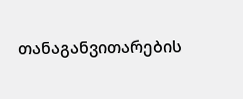თანაგანვითარების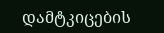დამტკიცების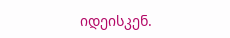იდეისკენ.